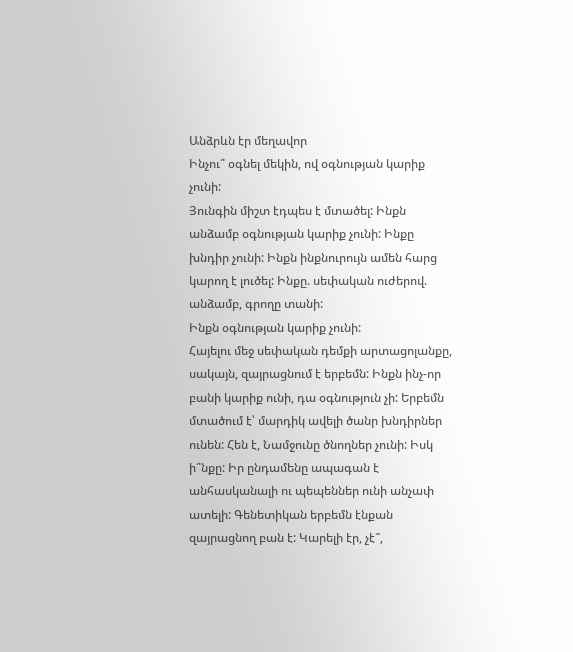Անձրևն էր մեղավոր
Ինչու՞ օգնել մեկին, ով օգնության կարիք չունի:
Յունգին միշտ էդպես է մտածել: Ինքն անձամբ օգնության կարիք չունի: Ինքը խնդիր չունի: Ինքն ինքնուրույն ամեն հարց կարող է լուծել: Ինքը. սեփական ուժերով. անձամբ, գրողը տանի:
Ինքն օգնության կարիք չունի:
Հայելու մեջ սեփական դեմքի արտացոլանքը, սակայն, զայրացնում է երբեմն: Ինքն ինչ-որ բանի կարիք ունի, դա օգնություն չի: Երբեմն մտածում է՝ մարդիկ ավելի ծանր խնդիրներ ունեն: Հեն է, Նամջունը ծնողներ չունի: Իսկ ի՞նքը: Իր ընդամենը ապագան է անհասկանալի ու պեպեններ ունի անչափ ատելի: Գենետիկան երբեմն էնքան զայրացնող բան է: Կարելի էր, չէ՞,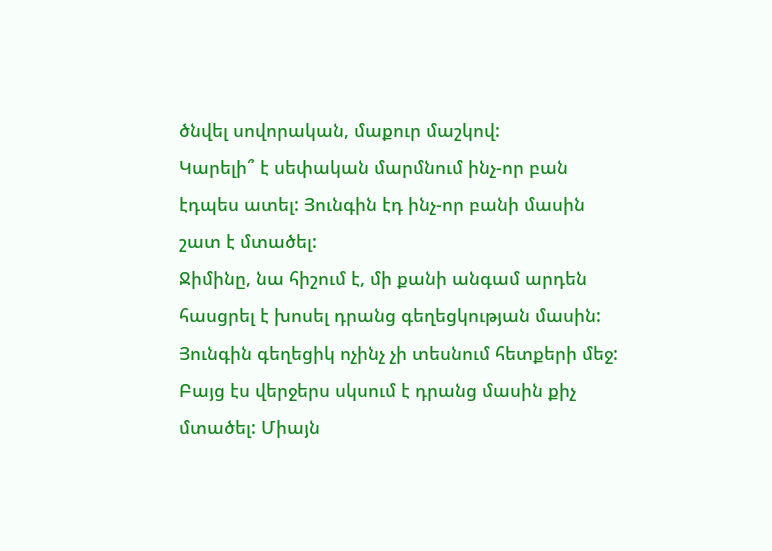ծնվել սովորական, մաքուր մաշկով:
Կարելի՞ է սեփական մարմնում ինչ-որ բան էդպես ատել: Յունգին էդ ինչ-որ բանի մասին շատ է մտածել:
Ջիմինը, նա հիշում է, մի քանի անգամ արդեն հասցրել է խոսել դրանց գեղեցկության մասին: Յունգին գեղեցիկ ոչինչ չի տեսնում հետքերի մեջ: Բայց էս վերջերս սկսում է դրանց մասին քիչ մտածել: Միայն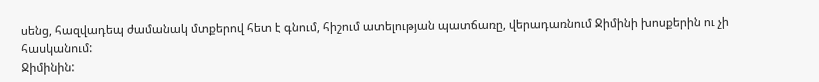սենց, հազվադեպ ժամանակ մտքերով հետ է գնում, հիշում ատելության պատճառը, վերադառնում Ջիմինի խոսքերին ու չի հասկանում:
Ջիմինին: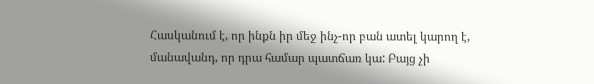Հասկանում է, որ ինքն իր մեջ ինչ-որ բան ատել կարող է, մանավանդ, որ դրա համար պատճառ կա: Բայց չի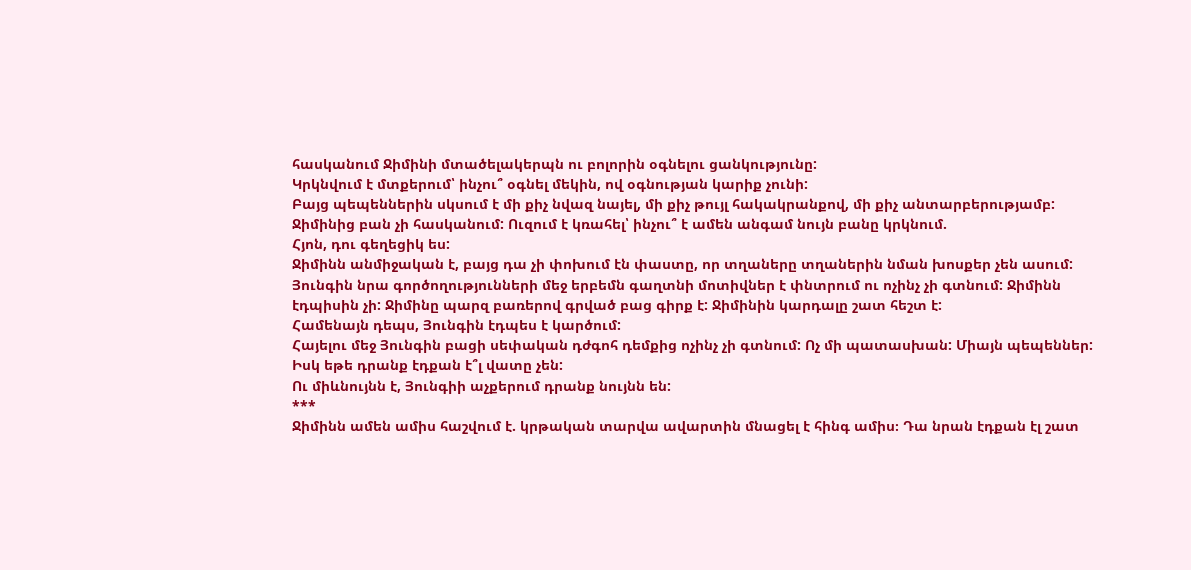հասկանում Ջիմինի մտածելակերպն ու բոլորին օգնելու ցանկությունը:
Կրկնվում է մտքերում՝ ինչու՞ օգնել մեկին, ով օգնության կարիք չունի:
Բայց պեպեններին սկսում է մի քիչ նվազ նայել, մի քիչ թույլ հակակրանքով, մի քիչ անտարբերությամբ:
Ջիմինից բան չի հասկանում: Ուզում է կռահել՝ ինչու՞ է ամեն անգամ նույն բանը կրկնում.
Հյոն, դու գեղեցիկ ես:
Ջիմինն անմիջական է, բայց դա չի փոխում էն փաստը, որ տղաները տղաներին նման խոսքեր չեն ասում: Յունգին նրա գործողությունների մեջ երբեմն գաղտնի մոտիվներ է փնտրում ու ոչինչ չի գտնում: Ջիմինն էդպիսին չի: Ջիմինը պարզ բառերով գրված բաց գիրք է: Ջիմինին կարդալը շատ հեշտ է:
Համենայն դեպս, Յունգին էդպես է կարծում:
Հայելու մեջ Յունգին բացի սեփական դժգոհ դեմքից ոչինչ չի գտնում: Ոչ մի պատասխան: Միայն պեպեններ:
Իսկ եթե դրանք էդքան է՞լ վատը չեն:
Ու միևնույնն է, Յունգիի աչքերում դրանք նույնն են:
***
Ջիմինն ամեն ամիս հաշվում է. կրթական տարվա ավարտին մնացել է հինգ ամիս։ Դա նրան էդքան էլ շատ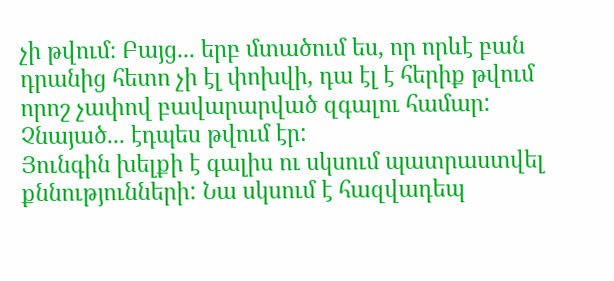չի թվում։ Բայց... երբ մտածում ես, որ որևէ բան դրանից հետո չի էլ փոխվի, դա էլ է հերիք թվում որոշ չափով բավարարված զգալու համար: Չնայած... էդպես թվում էր:
Յունգին խելքի է գալիս ու սկսում պատրաստվել քննությունների: Նա սկսում է հազվադեպ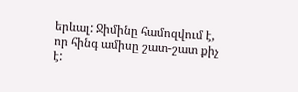երևալ: Ջիմինը համոզվում է, որ հինգ ամիսը շատ-շատ քիչ է: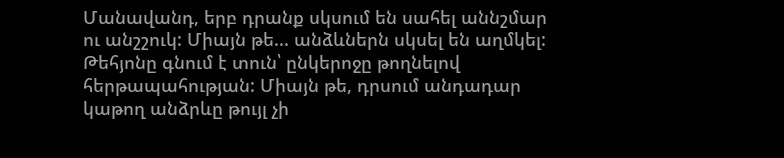Մանավանդ, երբ դրանք սկսում են սահել աննշմար ու անշշուկ: Միայն թե... անձևներն սկսել են աղմկել:
Թեհյոնը գնում է տուն՝ ընկերոջը թողնելով հերթապահության: Միայն թե, դրսում անդադար կաթող անձրևը թույլ չի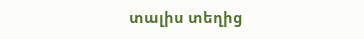տալիս տեղից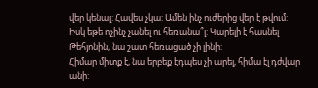վեր կենալ: Հավես չկա: Ամեն ինչ ուժերից վեր է թվում:
Իսկ եթե ոչինչ չանել ու հեռանա՞լ: Կարելի է հասնել Թեհյոնին, նա շատ հեռացած չի լինի:
Հիմար միտք է, նա երբեք էդպես չի արել, հիմա էլ դժվար անի: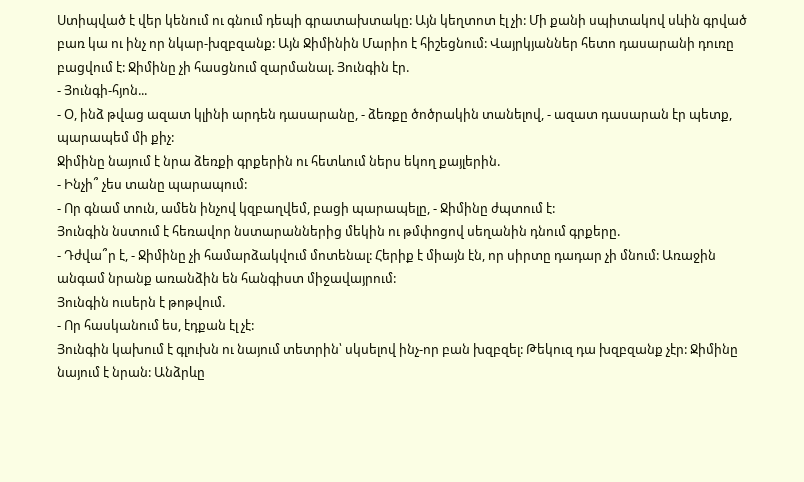Ստիպված է վեր կենում ու գնում դեպի գրատախտակը: Այն կեղտոտ էլ չի: Մի քանի սպիտակով սևին գրված բառ կա ու ինչ որ նկար-խզբզանք: Այն Ջիմինին Մարիո է հիշեցնում: Վայրկյաններ հետո դասարանի դուռը բացվում է: Ջիմինը չի հասցնում զարմանալ. Յունգին էր.
- Յունգի-հյոն...
- Օ, ինձ թվաց ազատ կլինի արդեն դասարանը, - ձեռքը ծոծրակին տանելով, - ազատ դասարան էր պետք, պարապեմ մի քիչ:
Ջիմինը նայում է նրա ձեռքի գրքերին ու հետևում ներս եկող քայլերին.
- Ինչի՞ չես տանը պարապում:
- Որ գնամ տուն, ամեն ինչով կզբաղվեմ, բացի պարապելը, - Ջիմինը ժպտում է:
Յունգին նստում է հեռավոր նստարաններից մեկին ու թմփոցով սեղանին դնում գրքերը.
- Դժվա՞ր է, - Ջիմինը չի համարձակվում մոտենալ: Հերիք է միայն էն, որ սիրտը դադար չի մնում: Առաջին անգամ նրանք առանձին են հանգիստ միջավայրում:
Յունգին ուսերն է թոթվում.
- Որ հասկանում ես, էդքան էլ չէ:
Յունգին կախում է գլուխն ու նայում տետրին՝ սկսելով ինչ-որ բան խզբզել: Թեկուզ դա խզբզանք չէր: Ջիմինը նայում է նրան: Անձրևը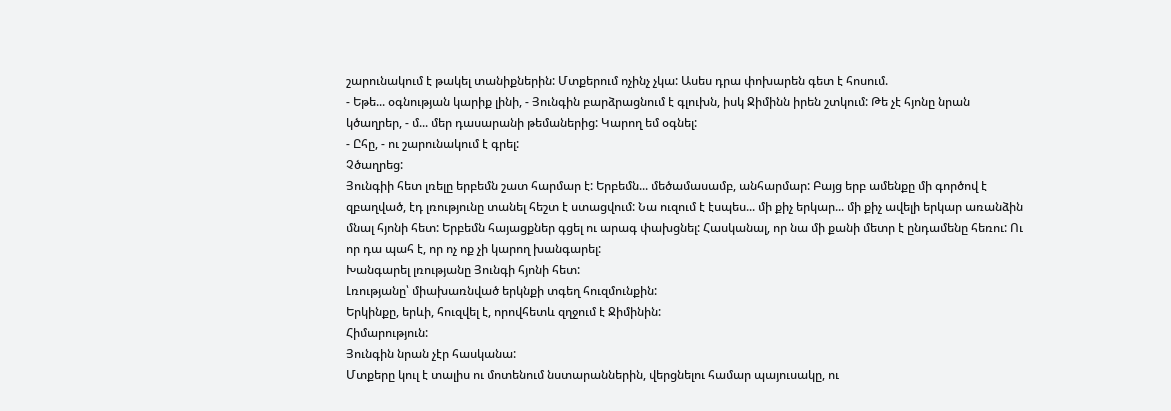շարունակում է թակել տանիքներին: Մտքերում ոչինչ չկա: Ասես դրա փոխարեն գետ է հոսում.
- Եթե... օգնության կարիք լինի, - Յունգին բարձրացնում է գլուխն, իսկ Ջիմինն իրեն շտկում: Թե չէ հյոնը նրան կծաղրեր, - մ... մեր դասարանի թեմաներից: Կարող եմ օգնել:
- Ըհը, - ու շարունակում է գրել:
Չծաղրեց:
Յունգիի հետ լռելը երբեմն շատ հարմար է: Երբեմն... մեծամասամբ, անհարմար: Բայց երբ ամենքը մի գործով է զբաղված, էդ լռությունը տանել հեշտ է ստացվում: Նա ուզում է էսպես... մի քիչ երկար... մի քիչ ավելի երկար առանձին մնալ հյոնի հետ: Երբեմն հայացքներ գցել ու արագ փախցնել: Հասկանալ, որ նա մի քանի մետր է ընդամենը հեռու: Ու որ դա պահ է, որ ոչ ոք չի կարող խանգարել:
Խանգարել լռությանը Յունգի հյոնի հետ:
Լռությանը՝ միախառնված երկնքի տգեղ հուզմունքին:
Երկինքը, երևի, հուզվել է, որովհետև զղջում է Ջիմինին:
Հիմարություն:
Յունգին նրան չէր հասկանա:
Մտքերը կուլ է տալիս ու մոտենում նստարաններին, վերցնելու համար պայուսակը, ու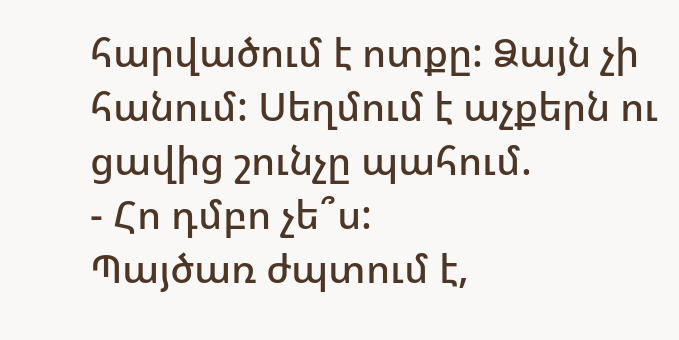հարվածում է ոտքը: Ձայն չի հանում: Սեղմում է աչքերն ու ցավից շունչը պահում.
- Հո դմբո չե՞ս:
Պայծառ ժպտում է,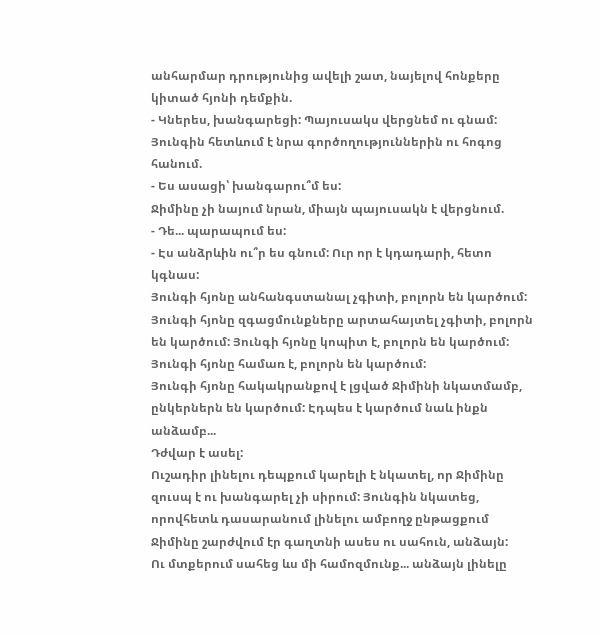անհարմար դրությունից ավելի շատ, նայելով հոնքերը կիտած հյոնի դեմքին.
- Կներես, խանգարեցի: Պայուսակս վերցնեմ ու գնամ:
Յունգին հետևում է նրա գործողություններին ու հոգոց հանում.
- Ես ասացի՝ խանգարու՞մ ես:
Ջիմինը չի նայում նրան, միայն պայուսակն է վերցնում.
- Դե... պարապում ես:
- Էս անձրևին ու՞ր ես գնում: Ուր որ է կդադարի, հետո կգնաս:
Յունգի հյոնը անհանգստանալ չգիտի, բոլորն են կարծում: Յունգի հյոնը զգացմունքները արտահայտել չգիտի, բոլորն են կարծում: Յունգի հյոնը կոպիտ է, բոլորն են կարծում: Յունգի հյոնը համառ է, բոլորն են կարծում:
Յունգի հյոնը հակակրանքով է լցված Ջիմինի նկատմամբ, ընկերներն են կարծում: Էդպես է կարծում նաև ինքն անձամբ...
Դժվար է ասել:
Ուշադիր լինելու դեպքում կարելի է նկատել, որ Ջիմինը զուսպ է ու խանգարել չի սիրում: Յունգին նկատեց, որովհետև դասարանում լինելու ամբողջ ընթացքում Ջիմինը շարժվում էր գաղտնի ասես ու սահուն, անձայն:
Ու մտքերում սահեց ևս մի համոզմունք... անձայն լինելը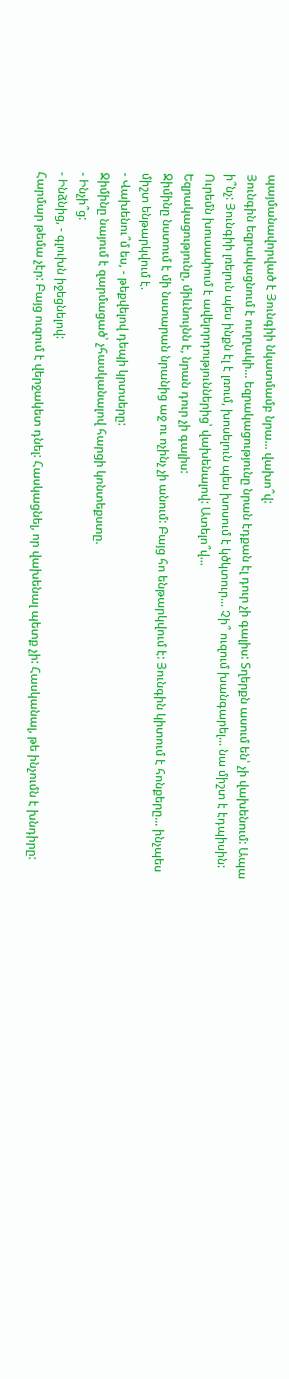պայմանավորված է Յունգիի նկատմամբ նրա... վախո՞վ:
Յունգին եզրակացնում է ուղղակի... եզրակացությունը նրան էդքան էլ դուր չի գալիս: Տղերքն ասում են՝ չի վախենում: Ապա ի՞նչ: Յունգիի լռելուն պես ինքն էլ է լռում, խոսելուն պես խոսում է կծկտուր... Չի՞ ուզում խանգարել... նա միշտ է էդպիսին: Ուրեմն խուսափում է ավելորդություններից՝ վախենալով: Ատելո՞վ...
Եզրակացությունը, միևնույնն է, նրան դուր չի գալիս:
Ջիմինը նստում է մի նստարան նրանից աջ ու ոչինչ չի անում: Բայց հո ենթարկվում է: Յունգին կիտում է հոնքերը... ինչպես միշտ ենթարկվում է.
- Վախենու՞մ ես, - թեքվելով դեպի կրտսերը:
Ջիմինը նայում է զարմացած՝ չհասկանալով հարցի կոնտեքստը.
- Ինչի՞ց:
- Ինձնից, - գլուխն իջեցնելով:
Հարմար թեմա չէր: Բայց ուզում է վերջակետ դնել: Հասկացնել, որ վախենալ պետք չի: Հասկանալ, թե ինչումն է խնդիրը: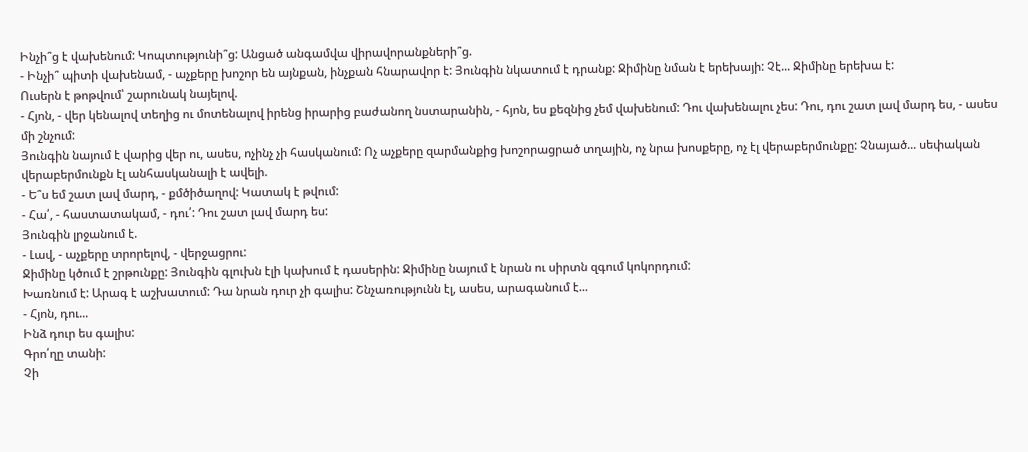Ինչի՞ց է վախենում: Կոպտությունի՞ց: Անցած անգամվա վիրավորանքների՞ց.
- Ինչի՞ պիտի վախենամ, - աչքերը խոշոր են այնքան, ինչքան հնարավոր է: Յունգին նկատում է դրանք: Ջիմինը նման է երեխայի: Չէ... Ջիմինը երեխա է:
Ուսերն է թոթվում՝ շարունակ նայելով.
- Հյոն, - վեր կենալով տեղից ու մոտենալով իրենց իրարից բաժանող նստարանին, - հյոն, ես քեզնից չեմ վախենում: Դու վախենալու չես: Դու, դու շատ լավ մարդ ես, - ասես մի շնչում:
Յունգին նայում է վարից վեր ու, ասես, ոչինչ չի հասկանում: Ոչ աչքերը զարմանքից խոշորացրած տղային, ոչ նրա խոսքերը, ոչ էլ վերաբերմունքը: Չնայած... սեփական վերաբերմունքն էլ անհասկանալի է ավելի.
- Ե՞ս եմ շատ լավ մարդ, - քմծիծաղով: Կատակ է թվում:
- Հա՛, - հաստատակամ, - դու՛: Դու շատ լավ մարդ ես:
Յունգին լրջանում է.
- Լավ, - աչքերը տրորելով, - վերջացրու:
Ջիմինը կծում է շրթունքը: Յունգին գլուխն էլի կախում է դասերին: Ջիմինը նայում է նրան ու սիրտն զգում կոկորդում:
Խառնում է: Արագ է աշխատում: Դա նրան դուր չի գալիս: Շնչառությունն էլ, ասես, արագանում է...
- Հյոն, դու...
Ինձ դուր ես գալիս:
Գրո՛ղը տանի:
Չի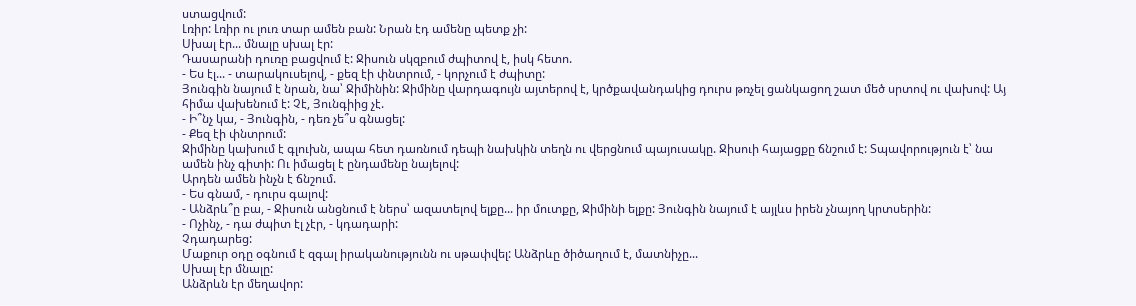ստացվում:
Լռիր: Լռիր ու լուռ տար ամեն բան: Նրան էդ ամենը պետք չի:
Սխալ էր... մնալը սխալ էր:
Դասարանի դուռը բացվում է: Ջիսուն սկզբում ժպիտով է, իսկ հետո.
- Ես էլ... - տարակուսելով, - քեզ էի փնտրում, - կորչում է ժպիտը:
Յունգին նայում է նրան, նա՝ Ջիմինին: Ջիմինը վարդագույն այտերով է, կրծքավանդակից դուրս թռչել ցանկացող շատ մեծ սրտով ու վախով: Այ հիմա վախենում է: Չէ, Յունգիից չէ.
- Ի՞նչ կա, - Յունգին, - դեռ չե՞ս գնացել:
- Քեզ էի փնտրում:
Ջիմինը կախում է գլուխն, ապա հետ դառնում դեպի նախկին տեղն ու վերցնում պայուսակը. Ջիսուի հայացքը ճնշում է: Տպավորություն է՝ նա ամեն ինչ գիտի: Ու իմացել է ընդամենը նայելով:
Արդեն ամեն ինչն է ճնշում.
- Ես գնամ, - դուրս գալով:
- Անձրև՞ը բա, - Ջիսուն անցնում է ներս՝ ազատելով ելքը... իր մուտքը, Ջիմինի ելքը: Յունգին նայում է այլևս իրեն չնայող կրտսերին:
- Ոչինչ, - դա ժպիտ էլ չէր, - կդադարի:
Չդադարեց:
Մաքուր օդը օգնում է զգալ իրականությունն ու սթափվել: Անձրևը ծիծաղում է, մատնիչը...
Սխալ էր մնալը:
Անձրևն էր մեղավոր: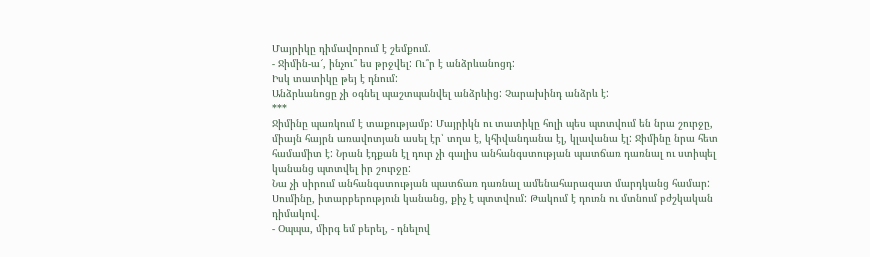Մայրիկը դիմավորում է շեմքում.
- Ջիմին-ա՜, ինչու՞ ես թրջվել: Ու՞ր է անձրևանոցդ:
Իսկ տատիկը թեյ է դնում:
Անձրևանոցը չի օգնել պաշտպանվել անձրևից: Չարախինդ անձրև է:
***
Ջիմինը պառկում է տաքությամբ: Մայրիկն ու տատիկը հոլի պես պտտվում են նրա շուրջը, միայն հայրն առավոտյան ասել էր՝ տղա է, կհիվանդանա էլ, կլավանա էլ: Ջիմինը նրա հետ համամիտ է: Նրան էդքան էլ դուր չի գալիս անհանգստության պատճառ դառնալ ու ստիպել կանանց պտտվել իր շուրջը:
Նա չի սիրում անհանգստության պատճառ դառնալ ամենահարազատ մարդկանց համար:
Սումինը, իտարբերություն կանանց, քիչ է պտտվում: Թակում է դուռն ու մտնում բժշկական դիմակով.
- Օպպա, միրգ եմ բերել, - դնելով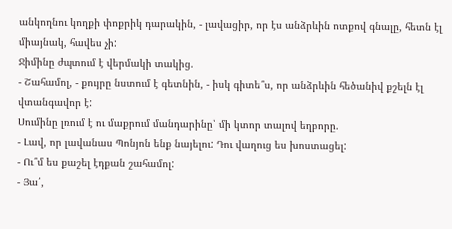անկողնու կողքի փոքրիկ դարակին, - լավացիր, որ էս անձրևին ոտքով գնալը, հետն էլ միայնակ, հավես չի:
Ջիմինը ժպտում է վերմակի տակից.
- Շահամոլ, - քույրը նստում է գետնին, - իսկ գիտե՞ս, որ անձրևին հեծանիվ քշելն էլ վտանգավոր է:
Սումինը լռում է ու մաքրում մանդարինը՝ մի կտոր տալով եղբորը.
- Լավ, որ լավանաս Պոնյոն ենք նայելու: Դու վաղուց ես խոստացել:
- Ու՞մ ես քաշել էդքան շահամոլ:
- Յա՛,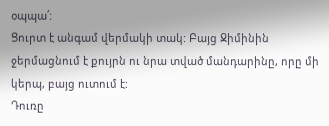օպպա՛:
Ցուրտ է անգամ վերմակի տակ: Բայց Ջիմինին ջերմացնում է քույրն ու նրա տված մանդարինը, որը մի կերպ, բայց ուտում է:
Դուռը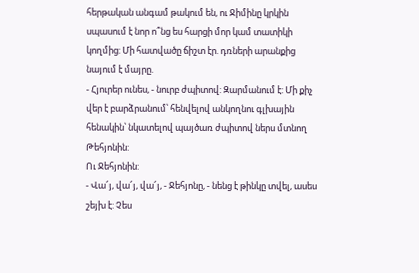հերթական անգամ թակում են, ու Ջիմինը կրկին սպասում է նոր ո՞նց ես հարցի մոր կամ տատիկի կողմից: Մի հատվածը ճիշտ էր. դռների արանքից նայում է մայրը.
- Հյուրեր ունես, - նուրբ ժպիտով: Զարմանում է: Մի քիչ վեր է բարձրանում՝ հենվելով անկողնու գլխային հենակին՝ նկատելով պայծառ ժպիտով ներս մտնող Թեհյոնին:
Ու Ջեհյոնին:
- Վա՜յ, վա՜յ, վա՜յ, - Ջեհյոնը, - նենց է թինկը տվել, ասես շեյխ է: Չես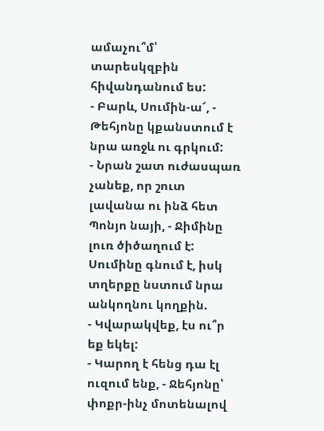ամաչու՞մ՝ տարեսկզբին հիվանդանում ես:
- Բարև, Սումին-ա՜, - Թեհյոնը կքանստում է նրա առջև ու գրկում:
- Նրան շատ ուժասպառ չանեք, որ շուտ լավանա ու ինձ հետ Պոնյո նայի, - Ջիմինը լուռ ծիծաղում է:
Սումինը գնում է, իսկ տղերքը նստում նրա անկողնու կողքին.
- Կվարակվեք, էս ու՞ր եք եկել:
- Կարող է հենց դա էլ ուզում ենք, - Ջեհյոնը՝ փոքր-ինչ մոտենալով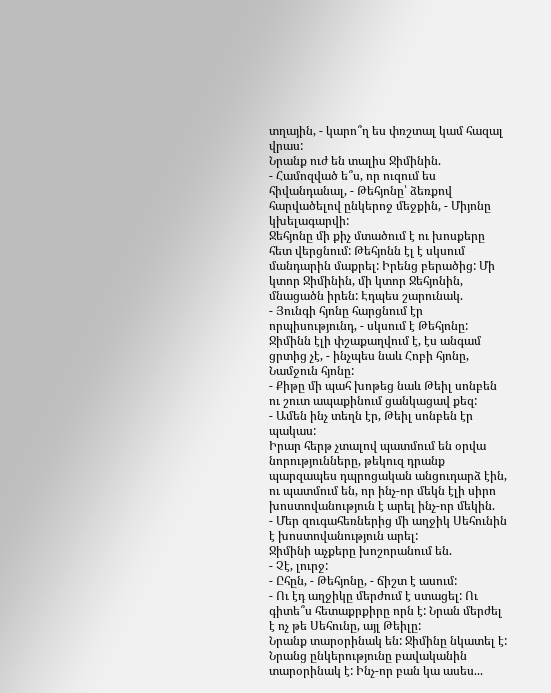տղային, - կարո՞ղ ես փռշտալ կամ հազալ վրաս:
Նրանք ուժ են տալիս Ջիմինին.
- Համոզված ե՞ս, որ ուզում ես հիվանդանալ, - Թեհյոնը՝ ձեռքով հարվածելով ընկերոջ մեջքին, - Միյոնը կխելագարվի:
Ջեհյոնը մի քիչ մտածում է ու խոսքերը հետ վերցնում: Թեհյոնն էլ է սկսում մանդարին մաքրել: Իրենց բերածից: Մի կտոր Ջիմինին, մի կտոր Ջեհյոնին, մնացածն իրեն: Էդպես շարունակ.
- Յունգի հյոնը հարցնում էր որպիսությունդ, - սկսում է Թեհյոնը: Ջիմինն էլի փշաքաղվում է, էս անգամ ցրտից չէ, - ինչպես նաև Հոբի հյոնը, Նամջուն հյոնը:
- Քիթը մի պահ խոթեց նաև Թեիլ սոնբեն ու շուտ ապաքինում ցանկացավ քեզ:
- Ամեն ինչ տեղն էր, Թեիլ սոնբեն էր պակաս:
Իրար հերթ չտալով պատմում են օրվա նորությունները, թեկուզ դրանք պարզապես դպրոցական անցուդարձ էին, ու պատմում են, որ ինչ-որ մեկն էլի սիրո խոստովանություն է արել ինչ-որ մեկին.
- Մեր զուգահեռներից մի աղջիկ Սեհունին է խոստովանություն արել:
Ջիմինի աչքերը խոշորանում են.
- Չէ, լուրջ:
- Ըհըն, - Թեհյոնը, - ճիշտ է ասում:
- Ու էդ աղջիկը մերժում է ստացել: Ու գիտե՞ս հետաքրքիրը որն է: Նրան մերժել է ոչ թե Սեհունը, այլ Թեիլը:
Նրանք տարօրինակ են: Ջիմինը նկատել է: Նրանց ընկերությունը բավականին տարօրինակ է: Ինչ-որ բան կա ասես...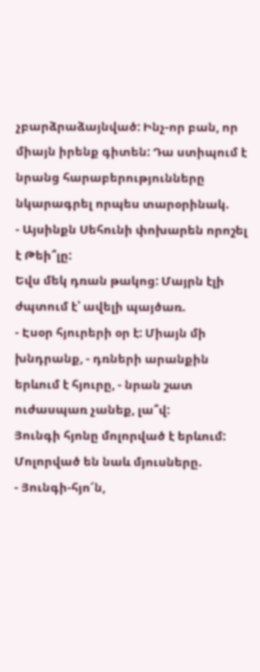չբարձրաձայնված: Ինչ-որ բան, որ միայն իրենք գիտեն: Դա ստիպում է նրանց հարաբերությունները նկարագրել որպես տարօրինակ.
- Այսինքն Սեհունի փոխարեն որոշել է Թեի՞լը:
Եվս մեկ դռան թակոց: Մայրն էլի ժպտում է՝ ավելի պայծառ.
- Էսօր հյուրերի օր է: Միայն մի խնդրանք, - դռների արանքին երևում է հյուրը, - նրան շատ ուժասպառ չանեք, լա՞վ:
Յունգի հյոնը մոլորված է երևում: Մոլորված են նաև մյուսները.
- Յունգի-հյո՜ն,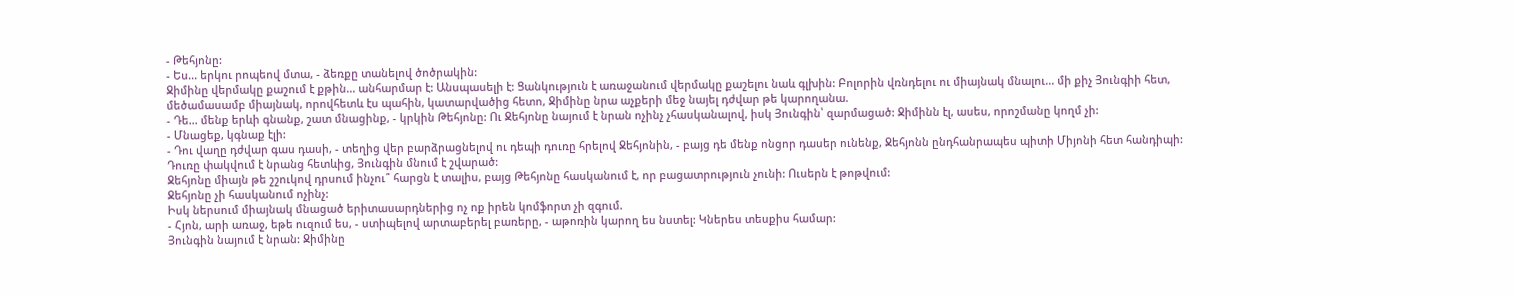- Թեհյոնը:
- Ես... երկու րոպեով մտա, - ձեռքը տանելով ծոծրակին:
Ջիմինը վերմակը քաշում է քթին... անհարմար է: Անսպասելի է: Ցանկություն է առաջանում վերմակը քաշելու նաև գլխին: Բոլորին վռնդելու ու միայնակ մնալու... մի քիչ Յունգիի հետ, մեծամասամբ միայնակ, որովհետև էս պահին, կատարվածից հետո, Ջիմինը նրա աչքերի մեջ նայել դժվար թե կարողանա.
- Դե... մենք երևի գնանք, շատ մնացինք, - կրկին Թեհյոնը: Ու Ջեհյոնը նայում է նրան ոչինչ չհասկանալով, իսկ Յունգին՝ զարմացած: Ջիմինն էլ, ասես, որոշմանը կողմ չի:
- Մնացեք, կգնաք էլի:
- Դու վաղը դժվար գաս դասի, - տեղից վեր բարձրացնելով ու դեպի դուռը հրելով Ջեհյոնին, - բայց դե մենք ոնցոր դասեր ունենք, Ջեհյոնն ընդհանրապես պիտի Միյոնի հետ հանդիպի:
Դուռը փակվում է նրանց հետևից, Յունգին մնում է շվարած:
Ջեհյոնը միայն թե շշուկով դրսում ինչու՞ հարցն է տալիս, բայց Թեհյոնը հասկանում է, որ բացատրություն չունի: Ուսերն է թոթվում:
Ջեհյոնը չի հասկանում ոչինչ:
Իսկ ներսում միայնակ մնացած երիտասարդներից ոչ ոք իրեն կոմֆորտ չի զգում.
- Հյոն, արի առաջ, եթե ուզում ես, - ստիպելով արտաբերել բառերը, - աթոռին կարող ես նստել: Կներես տեսքիս համար:
Յունգին նայում է նրան: Ջիմինը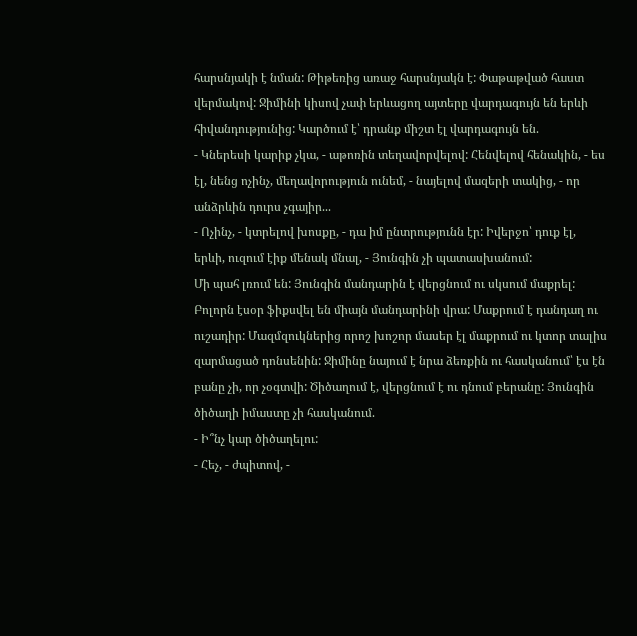հարսնյակի է նման: Թիթեռից առաջ հարսնյակն է: Փաթաթված հաստ վերմակով: Ջիմինի կիսով չափ երևացող այտերը վարդագույն են երևի հիվանդությունից: Կարծում է՝ դրանք միշտ էլ վարդագույն են.
- Կներեսի կարիք չկա, - աթոռին տեղավորվելով: Հենվելով հենակին, - ես էլ, նենց ոչինչ, մեղավորություն ունեմ, - նայելով մազերի տակից, - որ անձրևին դուրս չգայիր...
- Ոչինչ, - կտրելով խոսքը, - դա իմ ընտրությունն էր: Իվերջո՝ դուք էլ, երևի, ուզում էիք մենակ մնալ, - Յունգին չի պատասխանում:
Մի պահ լռում են: Յունգին մանդարին է վերցնում ու սկսում մաքրել: Բոլորն էսօր ֆիքսվել են միայն մանդարինի վրա: Մաքրում է դանդաղ ու ուշադիր: Մազմզուկներից որոշ խոշոր մասեր էլ մաքրում ու կտոր տալիս զարմացած դոնսենին: Ջիմինը նայում է նրա ձեռքին ու հասկանում՝ էս էն բանը չի, որ չօգտվի: Ծիծաղում է, վերցնում է ու դնում բերանը: Յունգին ծիծաղի իմաստը չի հասկանում.
- Ի՞նչ կար ծիծաղելու:
- Հեչ, - ժպիտով, -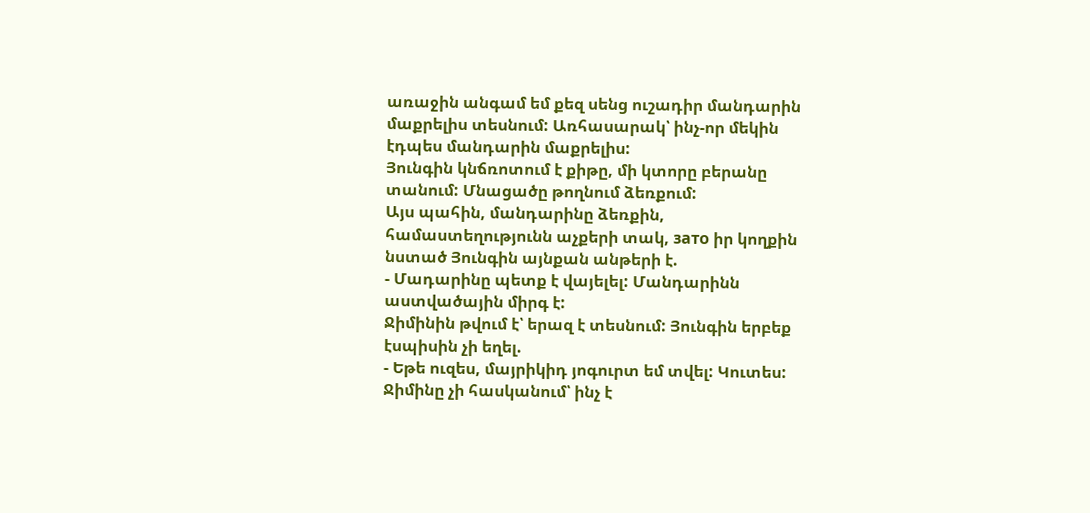առաջին անգամ եմ քեզ սենց ուշադիր մանդարին մաքրելիս տեսնում: Առհասարակ՝ ինչ-որ մեկին էդպես մանդարին մաքրելիս:
Յունգին կնճռոտում է քիթը, մի կտորը բերանը տանում: Մնացածը թողնում ձեռքում:
Այս պահին, մանդարինը ձեռքին, համաստեղությունն աչքերի տակ, зато իր կողքին նստած Յունգին այնքան անթերի է.
- Մադարինը պետք է վայելել: Մանդարինն աստվածային միրգ է:
Ջիմինին թվում է՝ երազ է տեսնում: Յունգին երբեք էսպիսին չի եղել.
- Եթե ուզես, մայրիկիդ յոգուրտ եմ տվել: Կուտես:
Ջիմինը չի հասկանում՝ ինչ է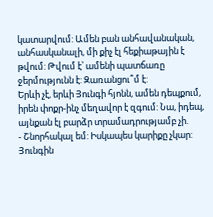կատարվում: Ամեն բան անհավանական, անհասկանալի, մի քիչ էլ հեքիաթային է թվում: Թվում է՝ ամենի պատճառը ջերմությունն է: Զառանցու՞մ է:
Երևի չէ, երևի Յունգի հյոնն, ամեն դեպքում, իրեն փոքր-ինչ մեղավոր է զգում: Նա, իդեպ, այնքան էլ բարձր տրամադրությամբ չի.
- Շնորհակալ եմ: Իսկապես կարիքը չկար:
Յունգին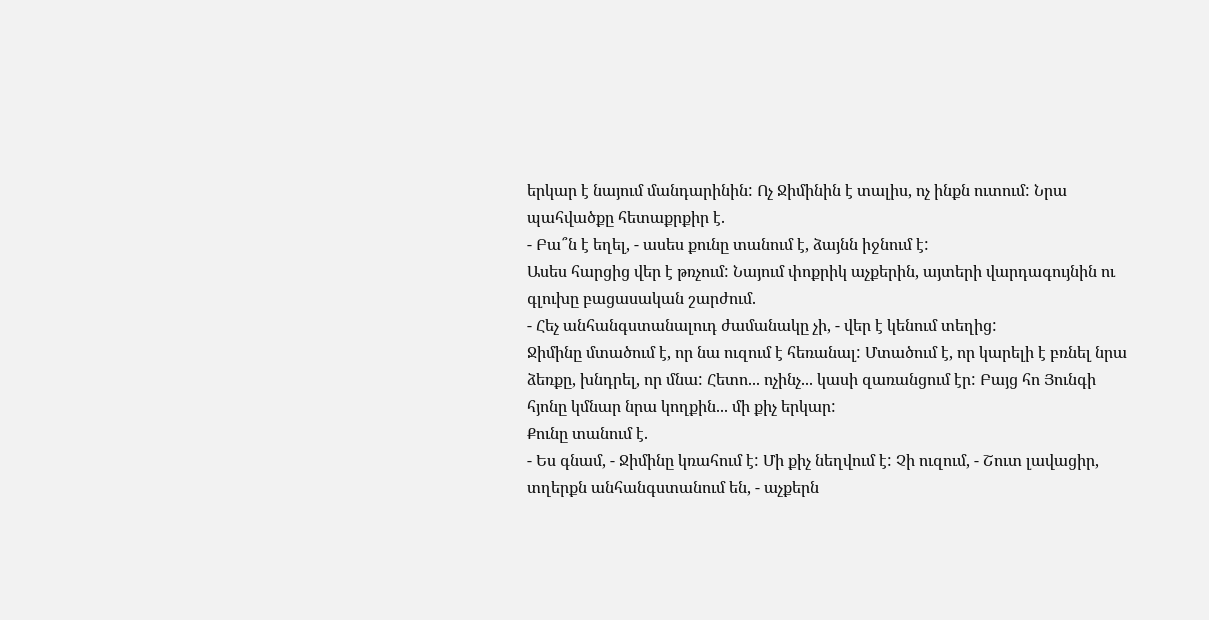երկար է նայում մանդարինին: Ոչ Ջիմինին է տալիս, ոչ ինքն ուտում: Նրա պահվածքը հետաքրքիր է.
- Բա՞ն է եղել, - ասես քունը տանում է, ձայնն իջնում է:
Ասես հարցից վեր է թռչում: Նայում փոքրիկ աչքերին, այտերի վարդագույնին ու գլուխը բացասական շարժում.
- Հեչ անհանգստանալուդ ժամանակը չի, - վեր է կենում տեղից:
Ջիմինը մտածում է, որ նա ուզում է հեռանալ: Մտածում է, որ կարելի է բռնել նրա ձեռքը, խնդրել, որ մնա: Հետո... ոչինչ... կասի զառանցում էր: Բայց հո Յունգի հյոնը կմնար նրա կողքին... մի քիչ երկար:
Քունը տանում է.
- Ես գնամ, - Ջիմինը կռահում է: Մի քիչ նեղվում է: Չի ուզում, - Շուտ լավացիր, տղերքն անհանգստանում են, - աչքերն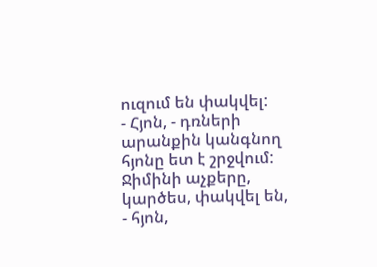ուզում են փակվել:
- Հյոն, - դռների արանքին կանգնող հյոնը ետ է շրջվում: Ջիմինի աչքերը, կարծես, փակվել են, - հյոն,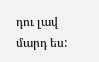դու լավ մարդ ես: